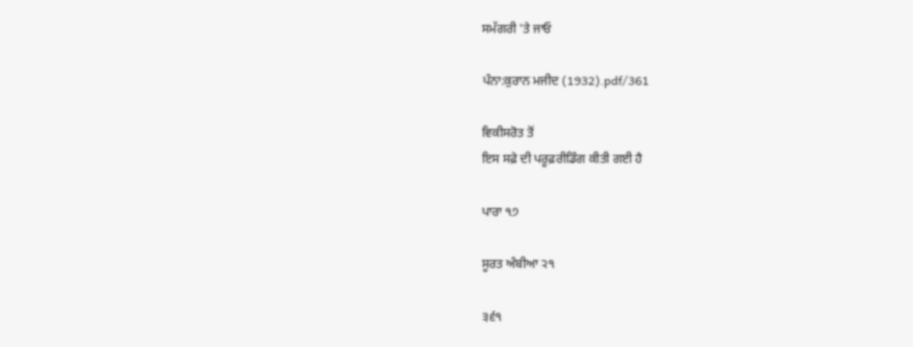ਸਮੱਗਰੀ 'ਤੇ ਜਾਓ

ਪੰਨਾ:ਕੁਰਾਨ ਮਜੀਦ (1932).pdf/361

ਵਿਕੀਸਰੋਤ ਤੋਂ
ਇਸ ਸਫ਼ੇ ਦੀ ਪਰੂਫ਼ਰੀਡਿੰਗ ਕੀਤੀ ਗਈ ਹੈ

ਪਾਰਾ ੧੭

ਸੂਰਤ ਅੰਬੀਆ ੨੧

੩੬੧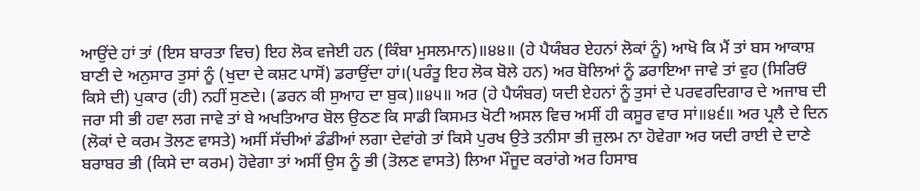ਆਉਂਦੇ ਹਾਂ ਤਾਂ (ਇਸ ਬਾਰਤਾ ਵਿਚ) ਇਹ ਲੋਕ ਵਜੇਈ ਹਨ (ਕਿੰਬਾ ਮੁਸਲਮਾਨ)॥੪੪॥ (ਹੇ ਪੈਯੰਬਰ ਏਹਨਾਂ ਲੋਕਾਂ ਨੂੰ) ਆਖੋ ਕਿ ਮੈਂ ਤਾਂ ਬਸ ਆਕਾਸ਼ ਬਾਣੀ ਦੇ ਅਨੁਸਾਰ ਤੁਸਾਂ ਨੂੰ (ਖੁਦਾ ਦੇ ਕਸ਼ਟ ਪਾਸੋਂ) ਡਰਾਉਂਦਾ ਹਾਂ।(ਪਰੰਤੂ ਇਹ ਲੋਕ ਬੋਲੇ ਹਨ) ਅਰ ਬੋਲਿਆਂ ਨੂੰ ਡਰਾਇਆ ਜਾਵੇ ਤਾਂ ਵੁਹ (ਸਿਰਿਓਂ ਕਿਸੇ ਦੀ) ਪੁਕਾਰ (ਹੀ) ਨਹੀਂ ਸੁਣਦੇ। (ਡਰਨ ਕੀ ਸੁਆਹ ਦਾ ਬੁਕ)॥੪੫॥ ਅਰ (ਹੇ ਪੈਯੰਬਰ) ਯਦੀ ਏਹਨਾਂ ਨੂੰ ਤੁਸਾਂ ਦੇ ਪਰਵਰਦਿਗਾਰ ਦੇ ਅਜਾਬ ਦੀ ਜਰਾ ਸੀ ਭੀ ਹਵਾ ਲਗ ਜਾਵੇ ਤਾਂ ਬੇ ਅਖਤਿਆਰ ਬੋਲ ਉਠਣ ਕਿ ਸਾਡੀ ਕਿਸਮਤ ਖੋਟੀ ਅਸਲ ਵਿਚ ਅਸੀਂ ਹੀ ਕਸੂਰ ਵਾਰ ਸਾਂ॥੪੬॥ ਅਰ ਪ੍ਰਲੈ ਦੇ ਦਿਨ (ਲੋਕਾਂ ਦੇ ਕਰਮ ਤੋਲਣ ਵਾਸਤੇ) ਅਸੀਂ ਸੱਚੀਆਂ ਡੰਡੀਆਂ ਲਗਾ ਦੇਵਾਂਗੇ ਤਾਂ ਕਿਸੇ ਪੁਰਖ ਉਤੇ ਤਨੀਸਾ ਭੀ ਜ਼ੁਲਮ ਨਾ ਹੋਵੇਗਾ ਅਰ ਯਦੀ ਰਾਈ ਦੇ ਦਾਣੇ ਬਰਾਬਰ ਭੀ (ਕਿਸੇ ਦਾ ਕਰਮ) ਹੋਵੇਗਾ ਤਾਂ ਅਸੀਂ ਉਸ ਨੂੰ ਭੀ (ਤੋਲਣ ਵਾਸਤੇ) ਲਿਆ ਮੌਜੂਦ ਕਰਾਂਗੇ ਅਰ ਹਿਸਾਬ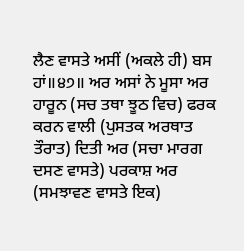ਲੈਣ ਵਾਸਤੇ ਅਸੀਂ (ਅਕਲੇ ਹੀ) ਬਸ ਹਾਂ॥੪੭॥ ਅਰ ਅਸਾਂ ਨੇ ਮੂਸਾ ਅਰ ਹਾਰੂਨ (ਸਚ ਤਥਾ ਝੂਠ ਵਿਚ) ਫਰਕ ਕਰਨ ਵਾਲੀ (ਪੁਸਤਕ ਅਰਥਾਤ ਤੌਰਾਤ) ਦਿਤੀ ਅਰ (ਸਚਾ ਮਾਰਗ ਦਸਣ ਵਾਸਤੇ) ਪਰਕਾਸ਼ ਅਰ (ਸਮਝਾਵਣ ਵਾਸਤੇ ਇਕ)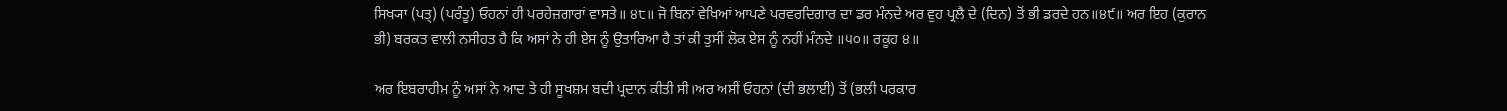ਸਿਖ੍ਯਾ (ਪਤ੍) (ਪਰੰਤੂ) ਓਹਨਾਂ ਹੀ ਪਰਹੇਜ਼ਗਾਰਾਂ ਵਾਸਤੇ॥ ੪੮॥ ਜੋ ਬਿਨਾਂ ਵੇਖਿਆਂ ਆਪਣੇ ਪਰਵਰਦਿਗਾਰ ਦਾ ਡਰ ਮੰਨਦੇ ਅਰ ਵੁਹ ਪ੍ਰਲੈ ਦੇ (ਦਿਨ) ਤੋਂ ਭੀ ਡਰਦੇ ਹਨ॥੪੯॥ ਅਰ ਇਹ (ਕੁਰਾਨ ਭੀ) ਬਰਕਤ ਵਾਲੀ ਨਸੀਹਤ ਹੈ ਕਿ ਅਸਾਂ ਨੇ ਹੀ ਏਸ ਨੂੰ ਉਤਾਰਿਆ ਹੈ ਤਾਂ ਕੀ ਤੁਸੀਂ ਲੋਕ ਏਸ ਨੂੰ ਨਹੀਂ ਮੰਨਦੇ ॥੫੦॥ ਰਕੂਹ ੪॥

ਅਰ ਇਬਰਾਹੀਮ ਨੂੰ ਅਸਾਂ ਨੇ ਆਦ ਤੇ ਹੀ ਸੂਖਸ਼ਮ ਬਦੀ ਪ੍ਰਦਾਨ ਕੀਤੀ ਸੀ।ਅਰ ਅਸੀਂ ਓਹਨਾਂ (ਦੀ ਭਲਾਈ) ਤੋਂ (ਭਲੀ ਪਰਕਾਰ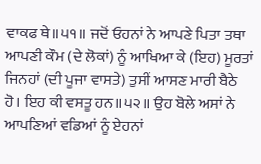ਵਾਕਫ ਥੇ॥੫੧॥ ਜਦੋਂ ਓਹਨਾਂ ਨੇ ਆਪਣੇ ਪਿਤਾ ਤਥਾ ਆਪਣੀ ਕੌਮ (ਦੇ ਲੋਕਾਂ) ਨੂੰ ਆਖਿਆ ਕੇ (ਇਹ) ਮੂਰਤਾਂ ਜਿਨਹਾਂ (ਦੀ ਪੂਜਾ ਵਾਸਤੇ) ਤੁਸੀਂ ਆਸਣ ਮਾਰੀ ਬੈਠੇ ਹੋ। ਇਹ ਕੀ ਵਸਤੂ ਹਨ॥੫੨॥ ਉਹ ਬੋਲੇ ਅਸਾਂ ਨੇ ਆਪਣਿਆਂ ਵਡਿਆਂ ਨੂੰ ਏਹਨਾਂ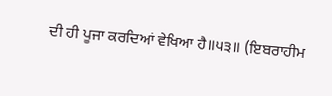ਦੀ ਹੀ ਪੂਜਾ ਕਰਦਿਆਂ ਵੇਖਿਆ ਹੈ॥੫੩॥ (ਇਬਰਾਹੀਮ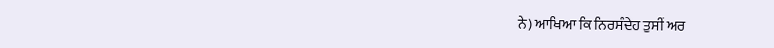ਨੇ) ਆਖਿਆ ਕਿ ਨਿਰਸੰਦੇਹ ਤੁਸੀਂ ਅਰ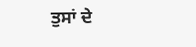ਤੁਸਾਂ ਦੇ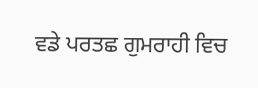ਵਡੇ ਪਰਤਛ ਗੁਮਰਾਹੀ ਵਿਚ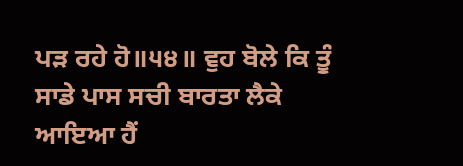ਪੜ ਰਹੇ ਹੋ॥੫੪॥ ਵੁਹ ਬੋਲੇ ਕਿ ਤੂੰ ਸਾਡੇ ਪਾਸ ਸਚੀ ਬਾਰਤਾ ਲੈਕੇ ਆਇਆ ਹੈਂ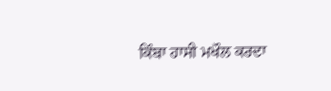ਕਿੰਬਾ ਹਾਸੀ ਮਖੌਲ ਕਰਦਾ